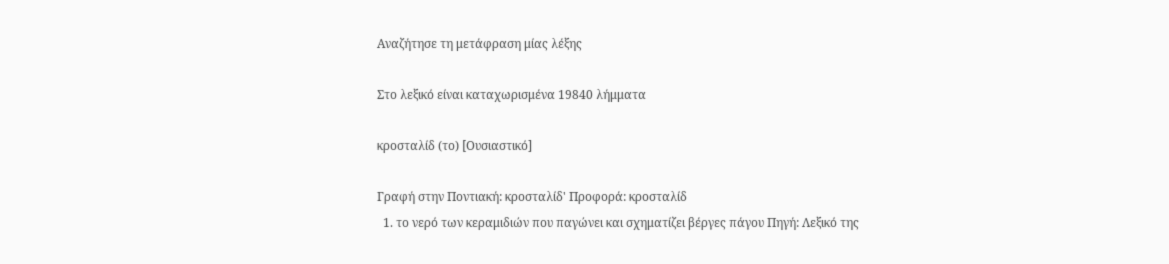Αναζήτησε τη μετάφραση μίας λέξης

Στο λεξικό είναι καταχωρισμένα 19840 λήμματα

κροσταλίδ (το) [Ουσιαστικό]

Γραφή στην Ποντιακή: κροσταλίδ' Προφορά: κροσταλίδ
  1. το νερό των κεραμιδιών που παγώνει και σχηματίζει βέργες πάγου Πηγή: Λεξικό της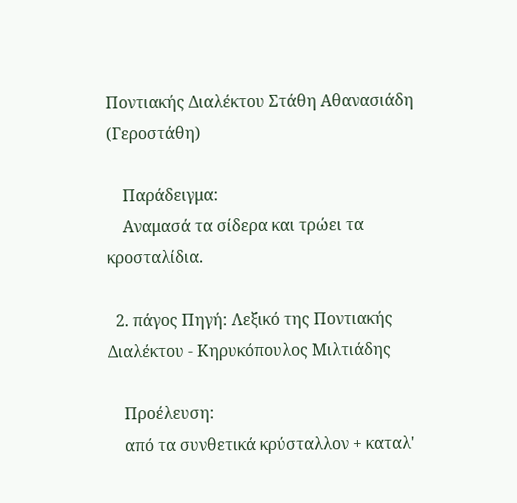Ποντιακής Διαλέκτου Στάθη Αθανασιάδη (Γεροστάθη)

    Παράδειγμα:
    Αναμασά τα σίδερα και τρώει τα κροσταλίδια.

  2. πάγος Πηγή: Λεξικό της Ποντιακής Διαλέκτου - Κηρυκόπουλος Μιλτιάδης

    Προέλευση:
    από τα συνθετικά κρύσταλλον + καταλ'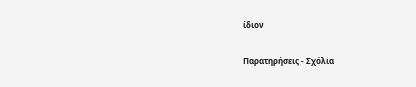ίδιον

Παρατηρήσεις - Σχόλια